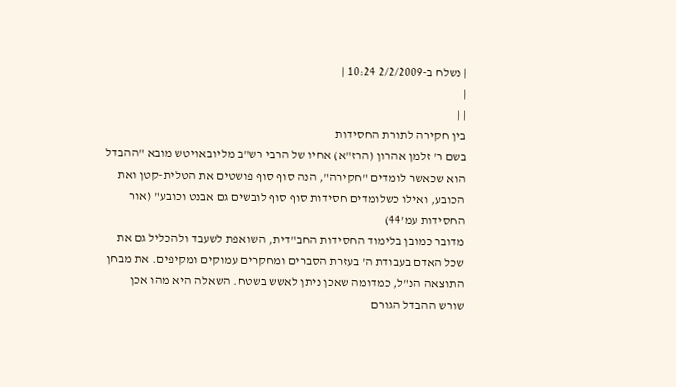| נשלח ב-2/2/2009 10:24 |
|
| |
בין חקירה לתורת החסידות
בשם ר' זלמן אהרון (הרז"א) אחיו של הרבי רש"ב מליובאויטש מובא "ההבדל הוא שכאשר לומדים "חקירה", הנה סוף סוף פושטים את הטלית-קטן ואת הכובע, ואילו כשלומדים חסידות סוף סוף לובשים גם אבנט וכובע" (אור החסידות עמ'44)
מדובר כמובן בלימוד החסידות החב"דית, השואפת לשעבד ולהכליל גם את שכל האדם בעבודת ה' בעזרת הסברים ומחקרים עמוקים ומקיפים. את מבחן התוצאה הנ"ל, כמדומה שאכן ניתן לאשש בשטח. השאלה היא מהו אכן שורש ההבדל הגורם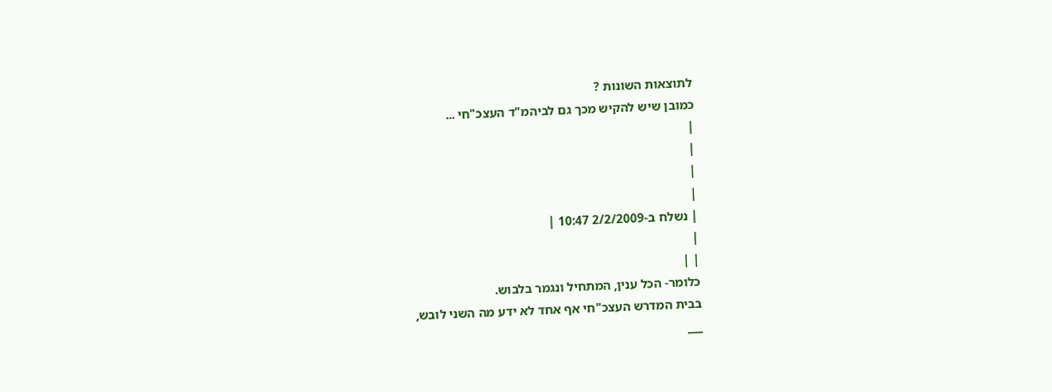לתוצאות השונות ?
כמובן שיש להקיש מכך גם לביהמ"ד העצכ"חי ...
|
|
|
|
| נשלח ב-2/2/2009 10:47 |
|
| |
כלומר- הכל ענין, המתחיל ונגמר בלבוש.
בבית המדרש העצכ"חי אף אחד לא ידע מה השני לובש,
___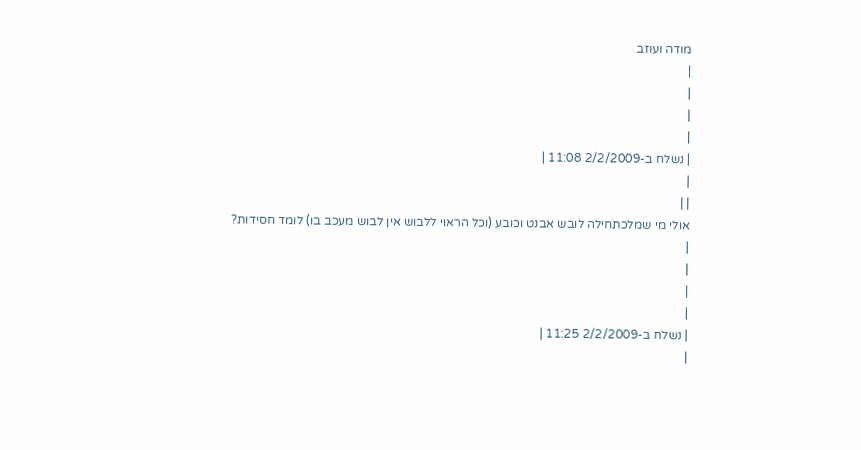מודה ועוזב
|
|
|
|
| נשלח ב-2/2/2009 11:08 |
|
| |
אולי מי שמלכתחילה לובש אבנט וכובע (וכל הראוי ללבוש אין לבוש מעכב בו) לומד חסידות?
|
|
|
|
| נשלח ב-2/2/2009 11:25 |
|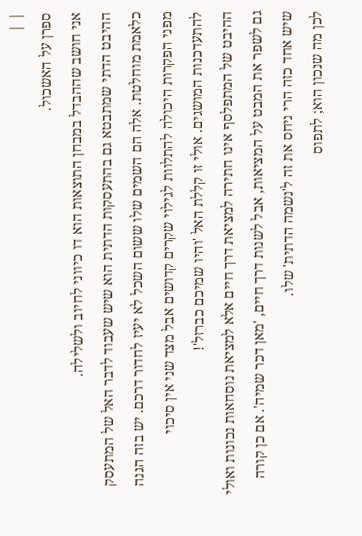| |
ספרן על האשכול.
אני חושב שההבדל במבחן התוצאות הוא דו כיווני לחיוב ולשלילה.
ההיבט הדתי שמתבטא גם בהתעסקות הדתית הוא שיש שעבוד לדבר האל של המתעסק כלאמת מוחלטת. אלה הם השמים שלו ששום השכל לא יעיז לחדור דרכם. יש בזה הגנה מפני הפקרות היכולה להתלוות לגילוי שקרים קדושים אבל מצד שני אין סיכוי להתעדכנות המושגים. אולי זו קללת האל 'והיו שמיכם כברזל'!
ההיבט של המתפלסף אינו חתירה למציאת דרך חיים אלא למציאת נוסחאות נכונות ואולי גם לשפר את המבט על המציאות, אבל לשנות דרך חיים, 'מאן דכר שמיה'. אם כן קורה שיש אחד כזה הרי ניחס את זה ל'נשמה הדתית' שלו.
לכן מה שנכון הוא; לתפוס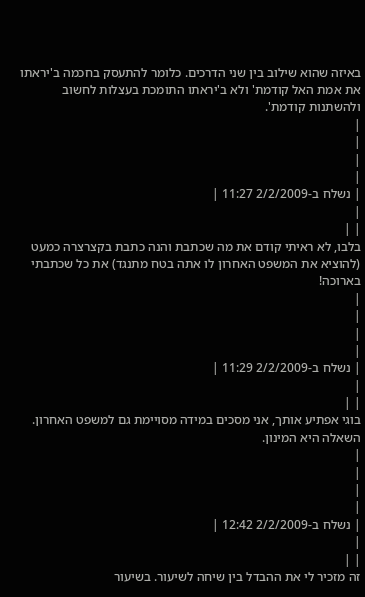באיזה שהוא שילוב בין שני הדרכים. כלומר להתעסק בחכמה ב'יראתו את אמת האל קודמת' ולא ב'יראתו התומכת בעצלות לחשוב ולהשתנות קודמת'.
|
|
|
|
| נשלח ב-2/2/2009 11:27 |
|
| |
בלבו, לא ראיתי קודם את מה שכתבת והנה כתבת בקצרצרה כמעט (להוציא את המשפט האחרון לו אתה בטח מתנגד) את כל שכתבתי בארוכה!
|
|
|
|
| נשלח ב-2/2/2009 11:29 |
|
| |
בוגי אפתיע אותך, אני מסכים במידה מסויימת גם למשפט האחרון. השאלה היא המינון.
|
|
|
|
| נשלח ב-2/2/2009 12:42 |
|
| |
זה מזכיר לי את ההבדל בין שיחה לשיעור. בשיעור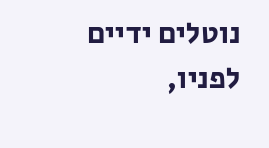נוטלים ידיים לפניו,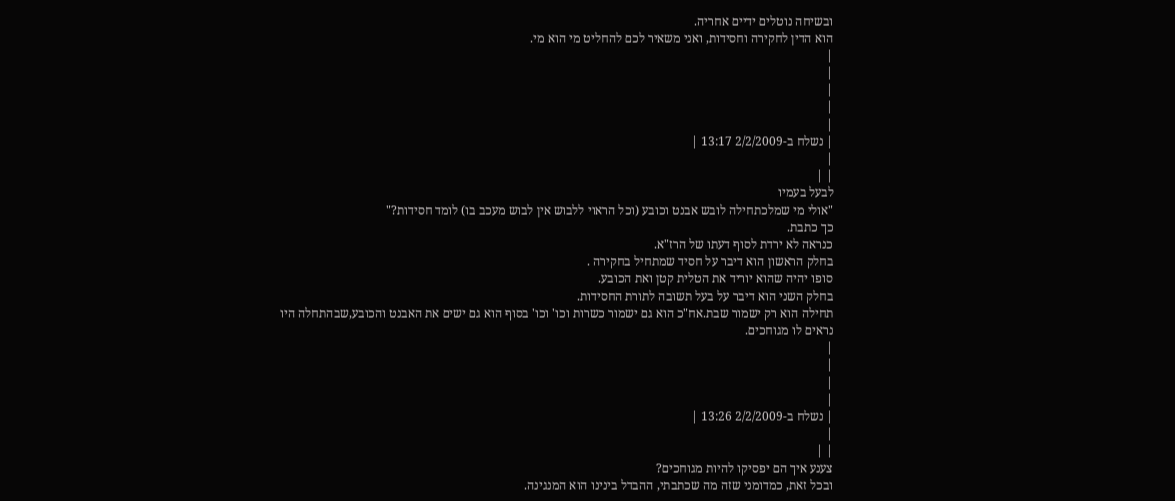ובשיחה נוטלים ידיים אחריה.
הוא הדין לחקירה וחסידות, ואני משאיר לכם להחליט מי הוא מי.
|
|
|
|
|
| נשלח ב-2/2/2009 13:17 |
|
| |
לבעל בעמיו
"אולי מי שמלכתחילה לובש אבנט וכובע (וכל הראוי ללבוש אין לבוש מעכב בו) לומד חסידות?"
כך כתבת.
כנראה לא ירדת לסוף דעתו של הרז"א.
בחלק הראשון הוא דיבר על חסיד שמתחיל בחקירה .
סופו יהיה שהוא יוריד את הטלית קטן ואת הכובע.
בחלק השני הוא דיבר על בעל תשובה לתורת החסידות.
תחילה הוא רק ישמור שבת.אח"כ הוא גם ישמור כשרות וכו' וכו' בסוף הוא גם ישים את האבנט והכובע,שבהתחלה היו נראים לו מגוחכים.
|
|
|
|
| נשלח ב-2/2/2009 13:26 |
|
| |
צענע איך הם יפסיקו להיות מגוחכים?
ובכל זאת, כמדומני שזה מה שכתבתי, ההבדל בינינו הוא המנגינה.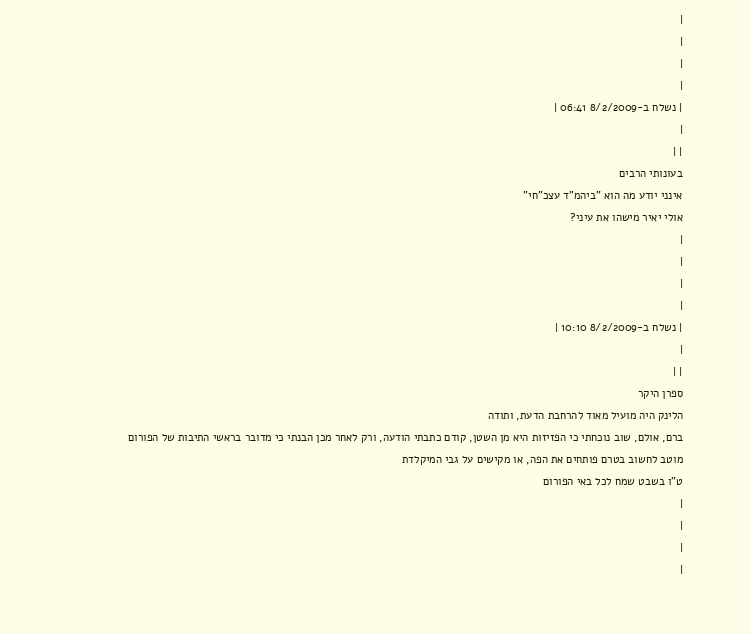|
|
|
|
| נשלח ב-8/2/2009 06:41 |
|
| |
בעונותי הרבים
אינני יודע מה הוא "ביהמ"ד עצכ"חי"
אולי יאיר מישהו את עיני?
|
|
|
|
| נשלח ב-8/2/2009 10:10 |
|
| |
ספרן היקר
הלינק היה מועיל מאוד להרחבת הדעת, ותודה
ברם, אולם, שוב נוכחתי כי הפזיזות היא מן השטן, קודם כתבתי הודעה, ורק לאחר מכן הבנתי כי מדובר בראשי התיבות של הפורום
מוטב לחשוב בטרם פותחים את הפה, או מקישים על גבי המיקלדת
ט"ו בשבט שמח לכל באי הפורום
|
|
|
|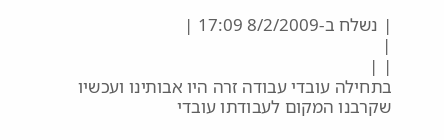| נשלח ב-8/2/2009 17:09 |
|
| |
בתחילה עובדי עבודה זרה היו אבותינו ועכשיו שקרבנו המקום לעבודתו עובדי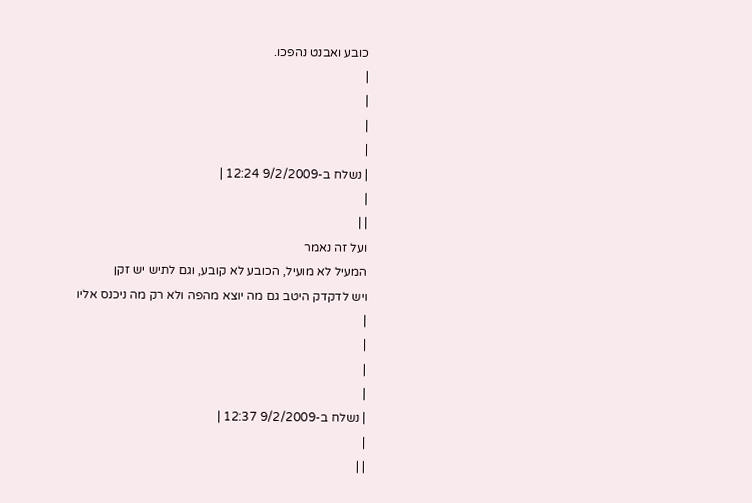כובע ואבנט נהפכו.
|
|
|
|
| נשלח ב-9/2/2009 12:24 |
|
| |
ועל זה נאמר
המעיל לא מועיל, הכובע לא קובע, וגם לתיש יש זקן
ויש לדקדק היטב גם מה יוצא מהפה ולא רק מה ניכנס אליו
|
|
|
|
| נשלח ב-9/2/2009 12:37 |
|
| |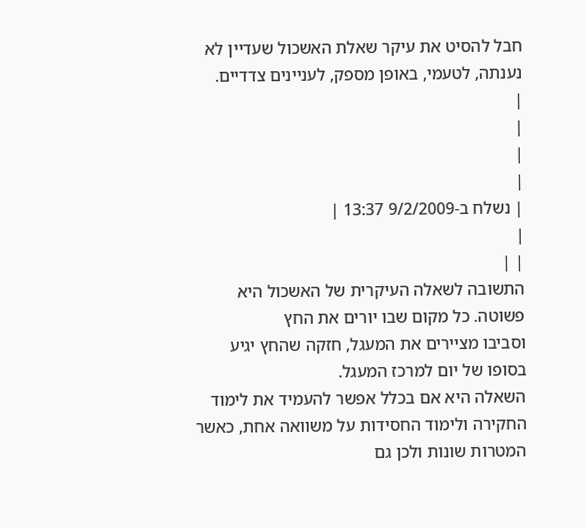חבל להסיט את עיקר שאלת האשכול שעדיין לא נענתה, לטעמי, באופן מספק, לעניינים צדדיים.
|
|
|
|
| נשלח ב-9/2/2009 13:37 |
|
| |
התשובה לשאלה העיקרית של האשכול היא פשוטה. כל מקום שבו יורים את החץ
וסביבו מציירים את המעגל, חזקה שהחץ יגיע בסופו של יום למרכז המעגל.
השאלה היא אם בכלל אפשר להעמיד את לימוד החקירה ולימוד החסידות על משוואה אחת, כאשר המטרות שונות ולכן גם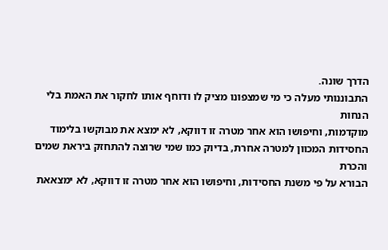הדרך שונה.
התבוננותי מעלה כי מי שמצפונו מציק לו ודוחף אותו לחקור את האמת בלי הנחות
מוקדמות, וחיפושו הוא אחר מטרה זו דווקא, לא ימצא את מבוקשו בלימוד
החסידות המכוון למטרה אחרת, בדיוק כמו שמי שרוצה להתחזק ביראת שמים והכרת
הבורא על פי משנת החסידות, וחיפושו הוא אחר מטרה זו דווקא, לא ימצאאת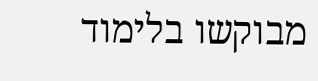מבוקשו בלימוד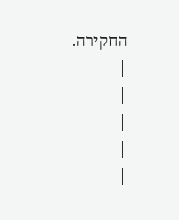החקירה.
|
|
|
|
|